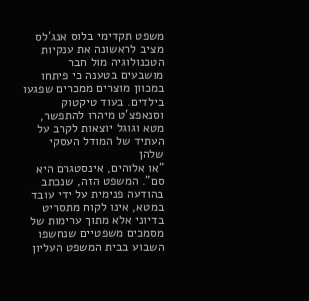משפט תקדימי בלוס אנג'לס מציב לראשונה את ענקיות הטכנולוגיה מול חבר מושבעים בטענה כי פיתחו במכוון מוצרים ממכרים שפגעו בילדים. בעוד טיקטוק וסנאפצ'ט מיהרו להתפשר, מטא וגוגל יוצאות לקרב על העתיד של המודל העסקי שלהן
"או אלוהים, אינסטגרם היא סם". המשפט הזה, שנכתב בהודעה פנימית על ידי עובד במטא, אינו לקוח מתסריט בדיוני אלא מתוך ערימות של מסמכים משפטיים שנחשפו השבוע בבית המשפט העליון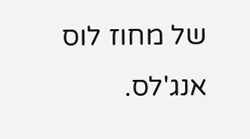של מחוז לוס אנג'לס.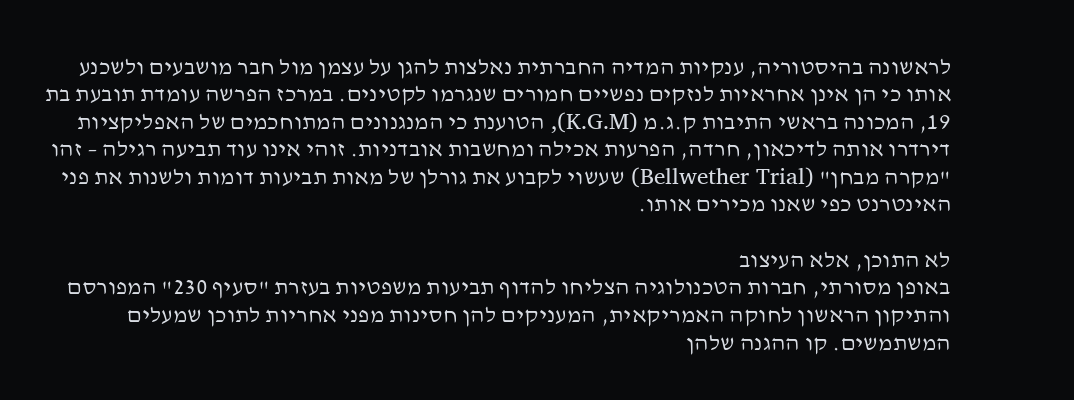לראשונה בהיסטוריה, ענקיות המדיה החברתית נאלצות להגן על עצמן מול חבר מושבעים ולשכנע אותו כי הן אינן אחראיות לנזקים נפשיים חמורים שנגרמו לקטינים. במרכז הפרשה עומדת תובעת בת 19, המכונה בראשי התיבות ק.ג.מ (K.G.M), הטוענת כי המנגנונים המתוחכמים של האפליקציות דירדרו אותה לדיכאון, חרדה, הפרעות אכילה ומחשבות אובדניות. זוהי אינו עוד תביעה רגילה – זהו "מקרה מבחן" (Bellwether Trial) שעשוי לקבוע את גורלן של מאות תביעות דומות ולשנות את פני האינטרנט כפי שאנו מכירים אותו.

לא התוכן, אלא העיצוב
באופן מסורתי, חברות הטכנולוגיה הצליחו להדוף תביעות משפטיות בעזרת "סעיף 230" המפורסם והתיקון הראשון לחוקה האמריקאית, המעניקים להן חסינות מפני אחריות לתוכן שמעלים המשתמשים. קו ההגנה שלהן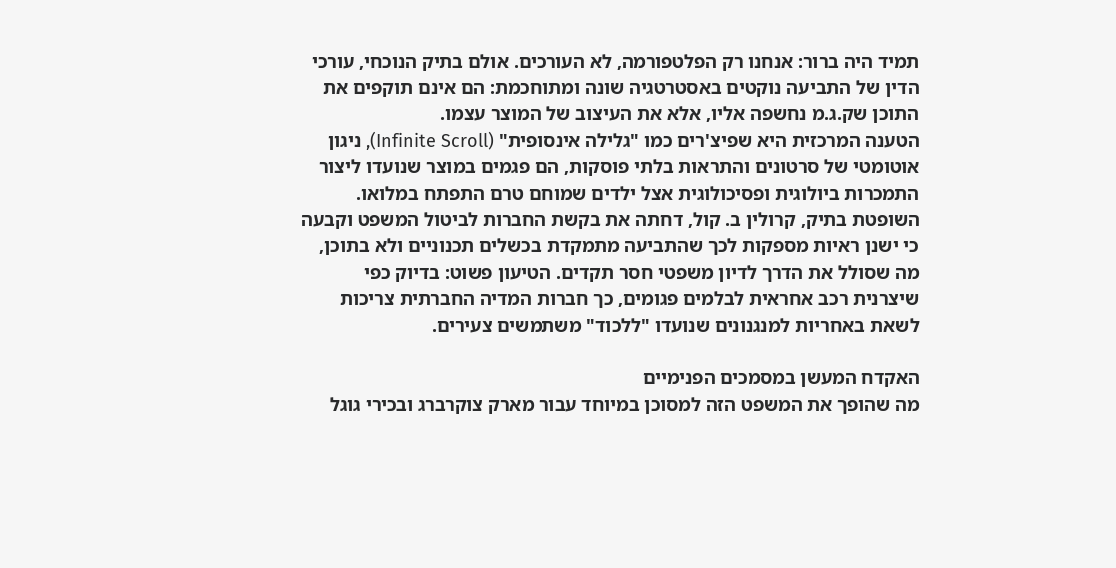תמיד היה ברור: אנחנו רק הפלטפורמה, לא העורכים. אולם בתיק הנוכחי, עורכי הדין של התביעה נוקטים באסטרטגיה שונה ומתוחכמת: הם אינם תוקפים את התוכן שק.ג.מ נחשפה אליו, אלא את העיצוב של המוצר עצמו.
הטענה המרכזית היא שפיצ'רים כמו "גלילה אינסופית" (Infinite Scroll), ניגון אוטומטי של סרטונים והתראות בלתי פוסקות, הם פגמים במוצר שנועדו ליצור התמכרות ביולוגית ופסיכולוגית אצל ילדים שמוחם טרם התפתח במלואו. השופטת בתיק, קרולין ב. קול, דחתה את בקשת החברות לביטול המשפט וקבעה כי ישנן ראיות מספקות לכך שהתביעה מתמקדת בכשלים תכנוניים ולא בתוכן, מה שסולל את הדרך לדיון משפטי חסר תקדים. הטיעון פשוט: בדיוק כפי שיצרנית רכב אחראית לבלמים פגומים, כך חברות המדיה החברתית צריכות לשאת באחריות למנגנונים שנועדו "ללכוד" משתמשים צעירים.

האקדח המעשן במסמכים הפנימיים
מה שהופך את המשפט הזה למסוכן במיוחד עבור מארק צוקרברג ובכירי גוגל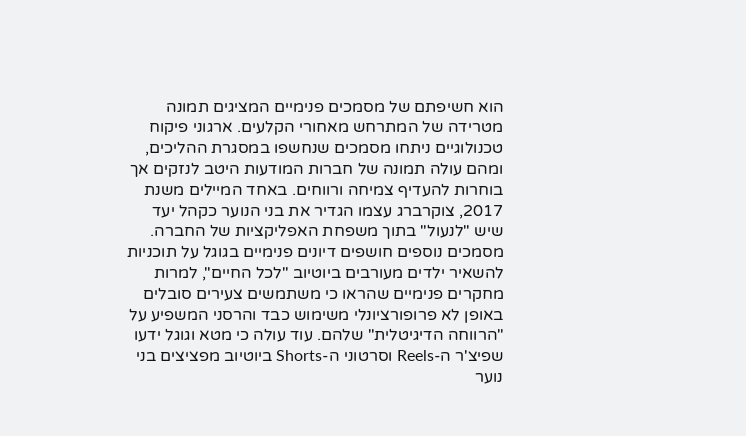הוא חשיפתם של מסמכים פנימיים המציגים תמונה מטרידה של המתרחש מאחורי הקלעים. ארגוני פיקוח טכנולוגיים ניתחו מסמכים שנחשפו במסגרת ההליכים, ומהם עולה תמונה של חברות המודעות היטב לנזקים אך בוחרות להעדיף צמיחה ורווחים. באחד המיילים משנת 2017, צוקרברג עצמו הגדיר את בני הנוער כקהל יעד שיש "לנעול" בתוך משפחת האפליקציות של החברה.
מסמכים נוספים חושפים דיונים פנימיים בגוגל על תוכניות להשאיר ילדים מעורבים ביוטיוב "לכל החיים", למרות מחקרים פנימיים שהראו כי משתמשים צעירים סובלים באופן לא פרופורציונלי משימוש כבד והרסני המשפיע על "הרווחה הדיגיטלית" שלהם. עוד עולה כי מטא וגוגל ידעו שפיצ'ר ה-Reels וסרטוני ה-Shorts ביוטיוב מפציצים בני נוער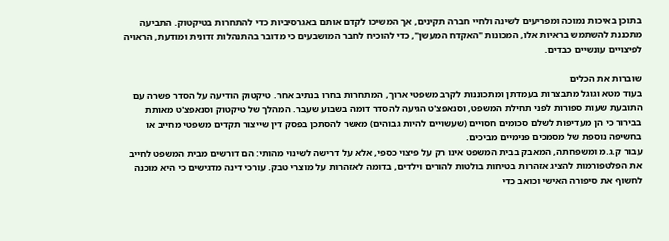בתוכן באיכות נמוכה ומפריעים לשינה ולחיי חברה תקינים, אך המשיכו לקדם אותם באגרסיביות כדי להתחרות בטיקטוק. התביעה מתכננת להשתמש בראיות אלו, המכונות "האקדח המעשן", כדי להוכיח לחבר המושבעים כי מדובר בהתנהלות זדונית ומודעת, הראויה לפיצויים עונשיים כבדים.

שוברות את הכלים
בעוד מטא וגוגל מתבצרות בעמדתן ומתכוננות לקרב משפטי ארוך, המתחרות בחרו בנתיב אחר. טיקטוק הודיעה על הסדר פשרה עם התובעת שעות ספורות לפני תחילת המשפט, וסנאפצ'ט הגיעה להסדר דומה בשבוע שעבר. המהלך של טיקטוק וסנאפצ'ט מאותת בבירור כי הן מעדיפות לשלם סכומים חסויים (שעשויים להיות גבוהים) מאשר להסתכן בפסק דין שייצור תקדים משפטי מחייב או בחשיפה נוספת של מסמכים פנימיים מביכים.
עבור ק.ג.מ ומשפחתה, המאבק בבית המשפט אינו רק על פיצוי כספי, אלא על דרישה לשינוי מהותי: הם דורשים מבית המשפט לחייב את הפלטפורמות להציג אזהרות בטיחות בולטות להורים וילדים, בדומה לאזהרות על מוצרי טבק. עורכי דינה מדגישים כי היא מוכנה לחשוף את סיפורה האישי וכואב כדי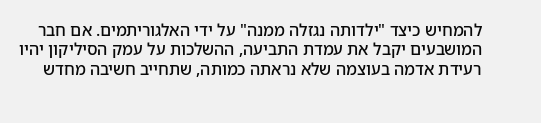להמחיש כיצד "ילדותה נגזלה ממנה" על ידי האלגוריתמים. אם חבר המושבעים יקבל את עמדת התביעה, ההשלכות על עמק הסיליקון יהיו רעידת אדמה בעוצמה שלא נראתה כמותה, שתחייב חשיבה מחדש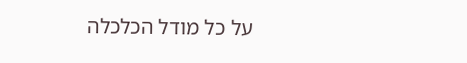על כל מודל הכלכלה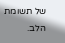של תשומת הלב.